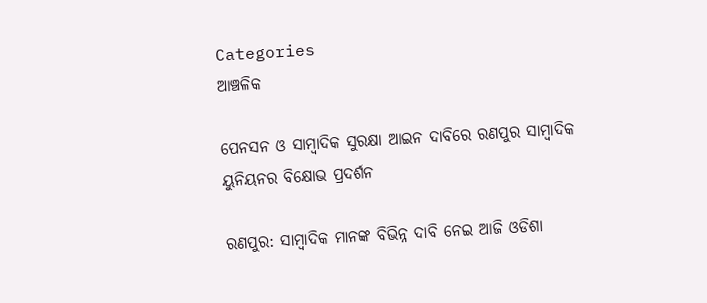Categories
ଆଞ୍ଚଳିକ

ପେନସନ ଓ ସାମ୍ବାଦିକ ସୁରକ୍ଷା ଆଇନ ଦାବିରେ ରଣପୁର ସାମ୍ବାଦିକ ୟୁନିୟନର ବିକ୍ଷୋଭ ପ୍ରଦର୍ଶନ

ରଣପୁର: ସାମ୍ବାଦିକ ମାନଙ୍କ ବିଭିନ୍ନ ଦାବି ନେଇ ଆଜି ଓଡିଶା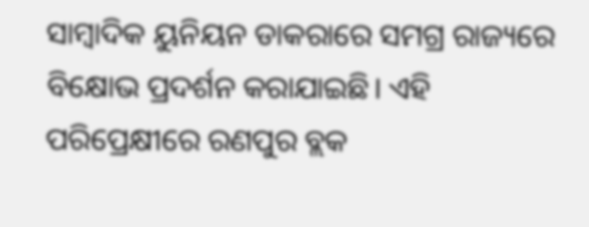ସାମ୍ବାଦିକ ୟୁନିୟନ ଡାକରାରେ ସମଗ୍ର ରାଜ୍ୟରେ ବିକ୍ଷୋଭ ପ୍ରଦର୍ଶନ କରାଯାଇଛି। ଏହି ପରିପ୍ରେକ୍ଷୀରେ ରଣପୁର ବ୍ଲକ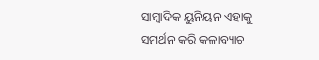ସାମ୍ବାଦିକ ୟୁନିୟନ ଏହାକୁ ସମର୍ଥନ କରି କଳାବ୍ୟାଚ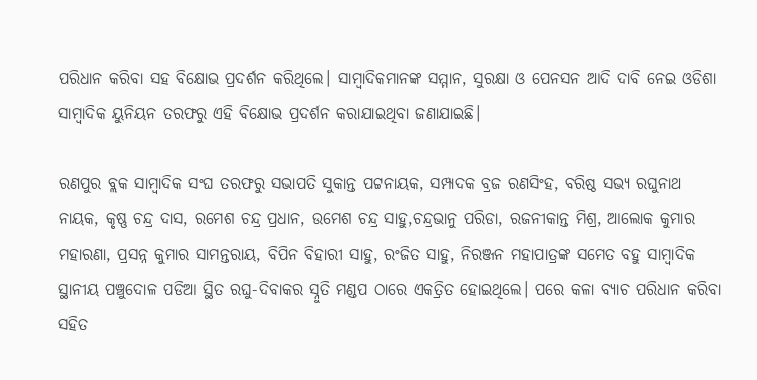ପରିଧାନ କରିବା ସହ ବିକ୍ଷୋଭ ପ୍ରଦର୍ଶନ କରିଥିଲେ। ସାମ୍ବାଦିକମାନଙ୍କ ସମ୍ମାନ, ସୁରକ୍ଷା ଓ ପେନସନ ଆଦି ଦାବି ନେଇ ଓଡିଶା ସାମ୍ବାଦିକ ୟୁନିୟନ ତରଫରୁ ଏହି ବିକ୍ଷୋଭ ପ୍ରଦର୍ଶନ କରାଯାଇଥିବା ଜଣାଯାଇଛି।

ରଣପୁର ବ୍ଲକ ସାମ୍ବାଦିକ ସଂଘ ତରଫରୁ ସଭାପତି ସୁକାନ୍ତ ପଟ୍ଟନାୟକ, ସମ୍ପାଦକ ବ୍ରଜ ରଣସିଂହ, ବରିଷ୍ଠ ସଭ୍ୟ ରଘୁନାଥ ନାୟକ, କୃଷ୍ଣ ଚନ୍ଦ୍ର ଦାସ, ରମେଶ ଚନ୍ଦ୍ର ପ୍ରଧାନ, ଉମେଶ ଚନ୍ଦ୍ର ସାହୁ,ଚନ୍ଦ୍ରଭାନୁ ପରିଡା, ରଜନୀକାନ୍ତ ମିଶ୍ର, ଆଲୋକ କୁମାର ମହାରଣା, ପ୍ରସନ୍ନ କୁମାର ସାମନ୍ତରାୟ, ବିପିନ ବିହାରୀ ସାହୁ, ରଂଜିତ ସାହୁ, ନିରଞ୍ଜନ ମହାପାତ୍ରଙ୍କ ସମେତ ବହୁ ସାମ୍ବାଦିକ ସ୍ଥାନୀୟ ପଞ୍ଚୁଦୋଳ ପଡିଆ ସ୍ଥିତ ରଘୁ-ଦିବାକର ସ୍ନୁତି ମଣ୍ଡପ ଠାରେ ଏକତ୍ରିତ ହୋଇଥିଲେ। ପରେ କଳା ବ୍ୟାଚ ପରିଧାନ କରିବା ସହିତ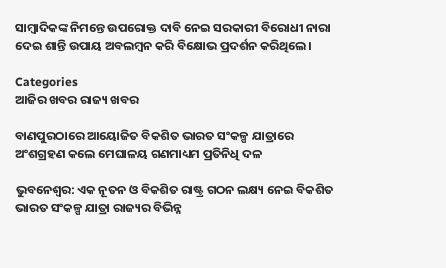ସାମ୍ବାଦିକଙ୍କ ନିମନ୍ତେ ଉପରୋକ୍ତ ଦାବି ନେଇ ସରକାରୀ ବିରୋଧୀ ନାରା ଦେଇ ଶାନ୍ତି ଉପାୟ ଅବଲମ୍ବନ କରି ବିକ୍ଷୋଭ ପ୍ରଦର୍ଶନ କରିଥିଲେ।

Categories
ଆଜିର ଖବର ରାଜ୍ୟ ଖବର

ବାଣପୁରଠାରେ ଆୟୋଜିତ ବିକଶିତ ଭାରତ ସଂକଳ୍ପ ଯାତ୍ରାରେ ଅଂଶଗ୍ରହଣ କଲେ ମେଘାଳୟ ଗଣମାଧ୍ୟମ ପ୍ରତିନିଧି ଦଳ

ଭୁବନେଶ୍ଵର: ଏକ ନୂତନ ଓ ବିକଶିତ ରାଷ୍ଟ୍ର ଗଠନ ଲକ୍ଷ୍ୟ ନେଇ ବିକଶିତ ଭାରତ ସଂକଳ୍ପ ଯାତ୍ରା ରାଜ୍ୟର ବିଭିନ୍ନ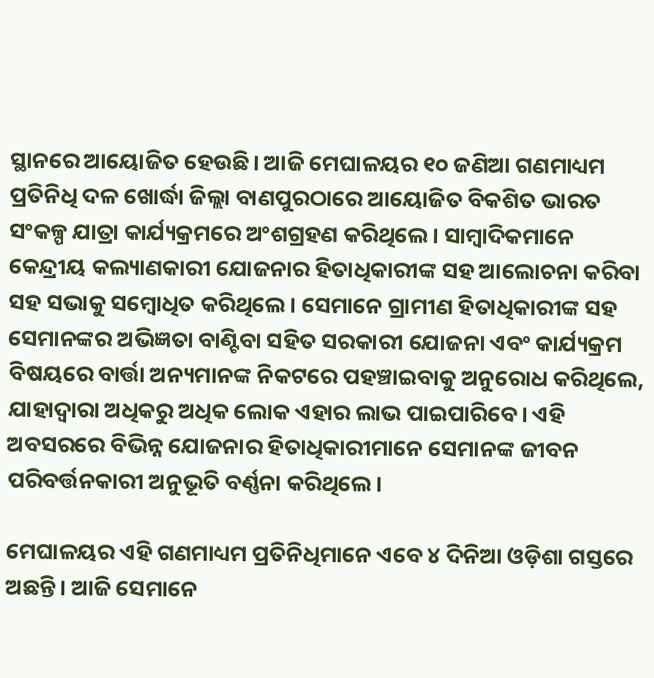ସ୍ଥାନରେ ଆୟୋଜିତ ହେଉଛି। ଆଜି ମେଘାଳୟର ୧୦ ଜଣିଆ ଗଣମାଧ୍ୟମ ପ୍ରତିନିଧି ଦଳ ଖୋର୍ଦ୍ଧା ଜିଲ୍ଲା ବାଣପୁରଠାରେ ଆୟୋଜିତ ବିକଶିତ ଭାରତ ସଂକଳ୍ପ ଯାତ୍ରା କାର୍ଯ୍ୟକ୍ରମରେ ଅଂଶଗ୍ରହଣ କରିଥିଲେ। ସାମ୍ବାଦିକମାନେ କେନ୍ଦ୍ରୀୟ କଲ୍ୟାଣକାରୀ ଯୋଜନାର ହିତାଧିକାରୀଙ୍କ ସହ ଆଲୋଚନା କରିବା ସହ ସଭାକୁ ସମ୍ବୋଧିତ କରିଥିଲେ। ସେମାନେ ଗ୍ରାମୀଣ ହିତାଧିକାରୀଙ୍କ ସହ ସେମାନଙ୍କର ଅଭିଜ୍ଞତା ବାଣ୍ଟିବା ସହିତ ସରକାରୀ ଯୋଜନା ଏବଂ କାର୍ଯ୍ୟକ୍ରମ ବିଷୟରେ ବାର୍ତ୍ତା ଅନ୍ୟମାନଙ୍କ ନିକଟରେ ପହଞ୍ଚାଇବାକୁ ଅନୁରୋଧ କରିଥିଲେ, ଯାହାଦ୍ୱାରା ଅଧିକରୁ ଅଧିକ ଲୋକ ଏହାର ଲାଭ ପାଇପାରିବେ। ଏହି ଅବସରରେ ବିଭିନ୍ନ ଯୋଜନାର ହିତାଧିକାରୀମାନେ ସେମାନଙ୍କ ଜୀବନ ପରିବର୍ତ୍ତନକାରୀ ଅନୁଭୂତି ବର୍ଣ୍ଣନା କରିଥିଲେ।

ମେଘାଳୟର ଏହି ଗଣମାଧ୍ୟମ ପ୍ରତିନିଧିମାନେ ଏବେ ୪ ଦିନିଆ ଓଡ଼ିଶା ଗସ୍ତରେ ଅଛନ୍ତି। ଆଜି ସେମାନେ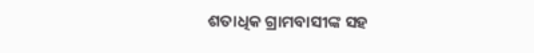ଶତାଧିକ ଗ୍ରାମବାସୀଙ୍କ ସହ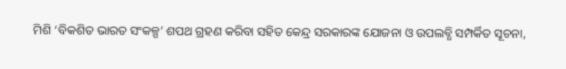ମିଶି ‘ବିକଶିତ ଭାରତ ସଂକଳ୍ପ’ ଶପଥ ଗ୍ରହଣ କରିବା ସହିତ କେନ୍ଦ୍ର ସରକାରଙ୍କ ଯୋଜନା ଓ ଉପଲବ୍ଧି ସମ୍ପର୍କିତ ସୂଚନା,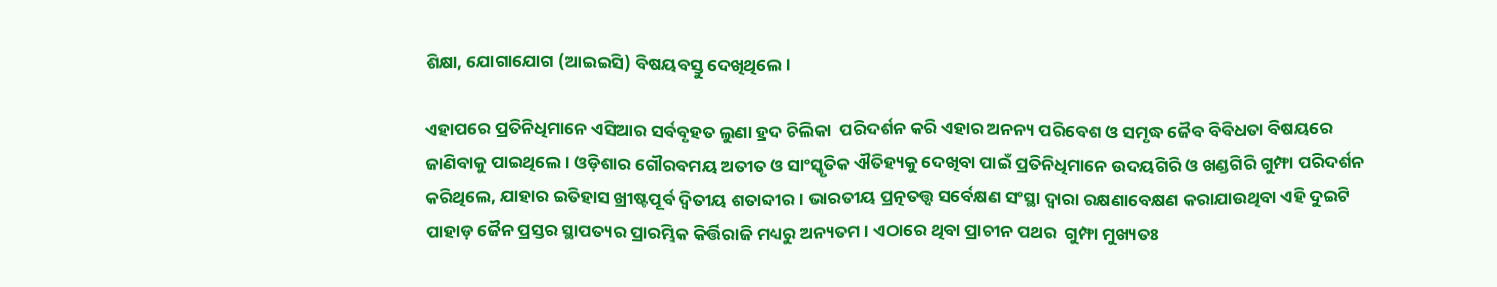ଶିକ୍ଷା, ଯୋଗାଯୋଗ (ଆଇଇସି) ବିଷୟବସ୍ତୁ ଦେଖିଥିଲେ।

ଏହାପରେ ପ୍ରତିନିଧିମାନେ ଏସିଆର ସର୍ବବୃହତ ଲୁଣା ହ୍ରଦ ଚିଲିକା  ପରିଦର୍ଶନ କରି ଏହାର ଅନନ୍ୟ ପରିବେଶ ଓ ସମୃଦ୍ଧ ଜୈବ ବିବିଧତା ବିଷୟରେ ଜାଣିବାକୁ ପାଇଥିଲେ। ଓଡ଼ିଶାର ଗୌରବମୟ ଅତୀତ ଓ ସାଂସ୍କୃତିକ ଐତିହ୍ୟକୁ ଦେଖିବା ପାଇଁ ପ୍ରତିନିଧିମାନେ ଉଦୟଗିରି ଓ ଖଣ୍ଡଗିରି ଗୁମ୍ଫା ପରିଦର୍ଶନ କରିଥିଲେ, ଯାହାର ଇତିହାସ ଖ୍ରୀଷ୍ଟପୂର୍ବ ଦ୍ୱିତୀୟ ଶତାବ୍ଦୀର। ଭାରତୀୟ ପ୍ରତ୍ନତତ୍ତ୍ୱ ସର୍ବେକ୍ଷଣ ସଂସ୍ଥା ଦ୍ୱାରା ରକ୍ଷଣାବେକ୍ଷଣ କରାଯାଉଥିବା ଏହି ଦୁଇଟି ପାହାଡ଼ ଜୈନ ପ୍ରସ୍ତର ସ୍ଥାପତ୍ୟର ପ୍ରାରମ୍ଭିକ କିର୍ତ୍ତିରାଜି ମଧ୍ୟରୁ ଅନ୍ୟତମ। ଏଠାରେ ଥିବା ପ୍ରାଚୀନ ପଥର  ଗୁମ୍ଫା ମୁଖ୍ୟତଃ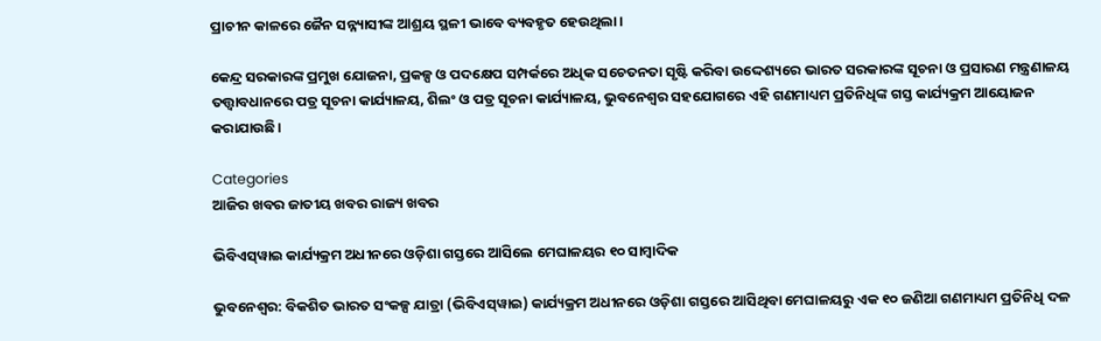ପ୍ରାଚୀନ କାଳରେ ଜୈନ ସନ୍ନ୍ୟାସୀଙ୍କ ଆଶ୍ରୟ ସ୍ଥଳୀ ଭାବେ ବ୍ୟବହୃତ ହେଉଥିଲା।

କେନ୍ଦ୍ର ସରକାରଙ୍କ ପ୍ରମୁଖ ଯୋଜନା, ପ୍ରକଳ୍ପ ଓ ପଦକ୍ଷେପ ସମ୍ପର୍କରେ ଅଧିକ ସଚେତନତା ସୃଷ୍ଟି କରିବା ଉଦ୍ଦେଶ୍ୟରେ ଭାରତ ସରକାରଙ୍କ ସୂଚନା ଓ ପ୍ରସାରଣ ମନ୍ତ୍ରଣାଳୟ ତତ୍ତ୍ୱାବଧାନରେ ପତ୍ର ସୂଚନା କାର୍ଯ୍ୟାଳୟ, ଶିଲଂ ଓ ପତ୍ର ସୂଚନା କାର୍ଯ୍ୟାଳୟ, ଭୁବନେଶ୍ୱର ସହଯୋଗରେ ଏହି ଗଣମାଧ୍ୟମ ପ୍ରତିନିଧିଙ୍କ ଗସ୍ତ କାର୍ଯ୍ୟକ୍ରମ ଆୟୋଜନ କରାଯାଉଛି।

Categories
ଆଜିର ଖବର ଜାତୀୟ ଖବର ରାଜ୍ୟ ଖବର

ଭିବିଏସ୍‌ୱାଇ କାର୍ଯ୍ୟକ୍ରମ ଅଧୀନରେ ଓଡ଼ିଶା ଗସ୍ତରେ ଆସିଲେ ମେଘାଳୟର ୧୦ ସାମ୍ବାଦିକ

ଭୁବନେଶ୍ଵର: ବିକଶିତ ଭାରତ ସଂକଳ୍ପ ଯାତ୍ରା (ଭିବିଏସ୍‌ୱାଇ) କାର୍ଯ୍ୟକ୍ରମ ଅଧୀନରେ ଓଡ଼ିଶା ଗସ୍ତରେ ଆସିଥିବା ମେଘାଳୟରୁ ଏକ ୧୦ ଜଣିଆ ଗଣମାଧ୍ୟମ ପ୍ରତିନିଧି ଦଳ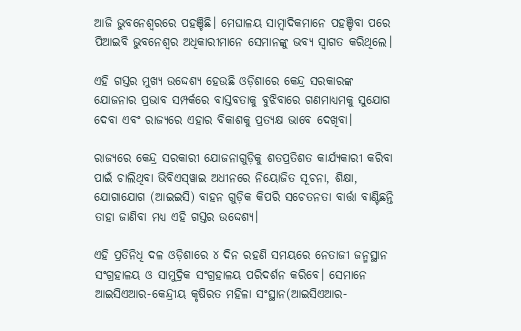ଆଜି ଭୁବନେଶ୍ୱରରେ ପହଞ୍ଚିଛି। ମେଘାଳୟ ସାମ୍ବାଦିକମାନେ ପହଞ୍ଚିବା ପରେ ପିଆଇବି ଭୁବନେଶ୍ୱର ଅଧିକାରୀମାନେ ସେମାନଙ୍କୁ ଭବ୍ୟ ସ୍ୱାଗତ କରିଥିଲେ।

ଏହି ଗସ୍ତର ମୁଖ୍ୟ ଉଦ୍ଦେଶ୍ୟ ହେଉଛି ଓଡ଼ିଶାରେ କେନ୍ଦ୍ର ସରକାରଙ୍କ ଯୋଜନାର ପ୍ରଭାବ ସମ୍ପର୍କରେ ବାସ୍ତବତାକୁ ବୁଝିବାରେ ଗଣମାଧ୍ୟମକୁ ସୁଯୋଗ ଦେବା ଏବଂ ରାଜ୍ୟରେ ଏହାର ବିକାଶକୁ ପ୍ରତ୍ୟକ୍ଷ ଭାବେ ଦେଖିବା।

ରାଜ୍ୟରେ କେନ୍ଦ୍ର ସରକାରୀ ଯୋଜନାଗୁଡ଼ିକୁ ଶତପ୍ରତିଶତ କାର୍ଯ୍ୟକାରୀ କରିବା ପାଇଁ ଚାଲିଥିବା ଭିବିଏସ୍‌ୱାଇ ଅଧୀନରେ ନିୟୋଜିତ ସୂଚନା, ଶିକ୍ଷା, ଯୋଗାଯୋଗ (ଆଇଇସି) ବାହନ ଗୁଡ଼ିକ କିପରି ସଚେତନତା ବାର୍ତ୍ତା ବାଣ୍ଟିଛନ୍ତି ତାହା ଜାଣିବା ମଧ୍ୟ ଏହି ଗସ୍ତର ଉଦ୍ଦେଶ୍ୟ।

ଏହି ପ୍ରତିନିଧି ଦଳ ଓଡ଼ିଶାରେ ୪ ଦିନ ରହଣି ସମୟରେ ନେତାଜୀ ଜନ୍ମସ୍ଥାନ ସଂଗ୍ରହାଳୟ ଓ ସାମୁଦ୍ରିକ ସଂଗ୍ରହାଳୟ ପରିଦର୍ଶନ କରିବେ। ସେମାନେ ଆଇସିଏଆର-କେନ୍ଦ୍ରୀୟ କୃଷିରତ ମହିଳା ସଂସ୍ଥାନ(ଆଇସିଏଆର-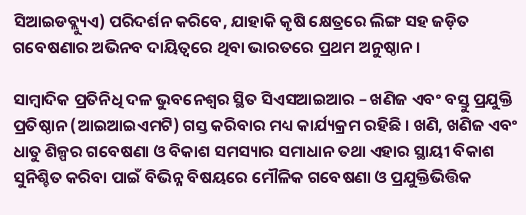ସିଆଇଡବ୍ଲ୍ୟୁଏ) ପରିଦର୍ଶନ କରିବେ, ଯାହାକି କୃଷି କ୍ଷେତ୍ରରେ ଲିଙ୍ଗ ସହ ଜଡ଼ିତ ଗବେଷଣାର ଅଭିନବ ଦାୟିତ୍ୱରେ ଥିବା ଭାରତରେ ପ୍ରଥମ ଅନୁଷ୍ଠାନ ।

ସାମ୍ବାଦିକ ପ୍ରତିନିଧି ଦଳ ଭୁବନେଶ୍ୱର ସ୍ଥିତ ସିଏସଆଇଆର – ଖଣିଜ ଏବଂ ବସ୍ତୁ ପ୍ରଯୁକ୍ତି ପ୍ରତିଷ୍ଠାନ (ଆଇଆଇଏମଟି) ଗସ୍ତ କରିବାର ମଧ୍ୟ କାର୍ଯ୍ୟକ୍ରମ ରହିଛି । ଖଣି, ଖଣିଜ ଏବଂ ଧାତୁ ଶିଳ୍ପର ଗବେଷଣା ଓ ବିକାଶ ସମସ୍ୟାର ସମାଧାନ ତଥା ଏହାର ସ୍ଥାୟୀ ବିକାଶ ସୁନିଶ୍ଚିତ କରିବା ପାଇଁ ବିଭିନ୍ନ ବିଷୟରେ ମୌଳିକ ଗବେଷଣା ଓ ପ୍ରଯୁକ୍ତିଭିତ୍ତିକ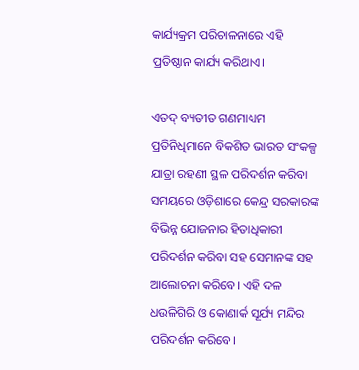କାର୍ଯ୍ୟକ୍ରମ ପରିଚାଳନାରେ ଏହି ପ୍ରତିଷ୍ଠାନ କାର୍ଯ୍ୟ କରିଥାଏ।

ଏତଦ୍ ବ୍ୟତୀତ ଗଣମାଧ୍ୟମ ପ୍ରତିନିଧିମାନେ ବିକଶିତ ଭାରତ ସଂକଳ୍ପ ଯାତ୍ରା ରହଣୀ ସ୍ଥଳ ପରିଦର୍ଶନ କରିବା ସମୟରେ ଓଡ଼ିଶାରେ କେନ୍ଦ୍ର ସରକାରଙ୍କ ବିଭିନ୍ନ ଯୋଜନାର ହିତାଧିକାରୀ ପରିଦର୍ଶନ କରିବା ସହ ସେମାନଙ୍କ ସହ ଆଲୋଚନା କରିବେ। ଏହି ଦଳ ଧଉଳିଗିରି ଓ କୋଣାର୍କ ସୂର୍ଯ୍ୟ ମନ୍ଦିର ପରିଦର୍ଶନ କରିବେ।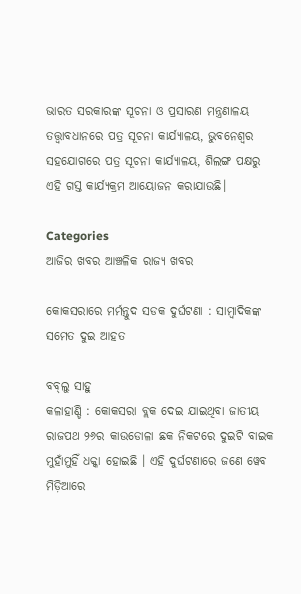ଭାରତ ସରକାରଙ୍କ ସୂଚନା ଓ ପ୍ରସାରଣ ମନ୍ତ୍ରଣାଳୟ ତତ୍ତ୍ୱାବଧାନରେ ପତ୍ର ସୂଚନା କାର୍ଯ୍ୟାଳୟ, ଭୁବନେଶ୍ୱର ସହଯୋଗରେ ପତ୍ର ସୂଚନା କାର୍ଯ୍ୟାଳୟ, ଶିଲଙ୍ଗ ପକ୍ଷରୁ ଏହି ଗସ୍ତ କାର୍ଯ୍ୟକ୍ରମ ଆୟୋଜନ କରାଯାଉଛି।

Categories
ଆଜିର ଖବର ଆଞ୍ଚଳିକ ରାଜ୍ୟ ଖବର

କୋକସରାରେ ମର୍ମନ୍ତୁଦ ସଡକ ଦୁର୍ଘଟଣା : ସାମ୍ବାଦିକଙ୍କ ସମେତ ଦୁଇ ଆହତ

ବବ୍‌ଲୁ ସାହୁ
କଳାହାଣ୍ଡି : କୋକସରା ବ୍ଲକ ଦେଇ ଯାଇଥିବା ଜାତୀୟ ରାଜପଥ ୨୬ର କାଉଡୋଳା ଛକ ନିକଟରେ ଦୁଇଟି ବାଇକ ମୁହାଁମୁହିଁ ଧକ୍କା ହୋଇଛି । ଏହି ଦୁର୍ଘଟଣାରେ ଜଣେ ୱେବ ମିଡ଼ିଆରେ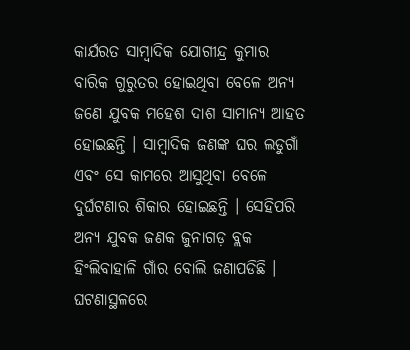କାର୍ଯରତ ସାମ୍ବାଦିକ ଯୋଗୀନ୍ଦ୍ର କୁମାର ବାରିକ ଗୁରୁତର ହୋଇଥିବା ବେଳେ ଅନ୍ୟ ଜଣେ ଯୁବକ ମହେଶ ଦାଶ ସାମାନ୍ୟ ଆହତ ହୋଇଛନ୍ତି । ସାମ୍ବାଦିକ ଜଣଙ୍କ ଘର ଲଡୁଗାଁ ଏବଂ ସେ କାମରେ ଆସୁଥିବା ବେଳେ ଦୁର୍ଘଟଣାର ଶିକାର ହୋଇଛନ୍ତି । ସେହିପରି ଅନ୍ୟ ଯୁବକ ଜଣକ ଜୁନାଗଡ଼ ବ୍ଲକ ହିଂଲିବାହାଳି ଗାଁର ବୋଲି ଜଣାପଡିଛି । ଘଟଣାସ୍ଥଳରେ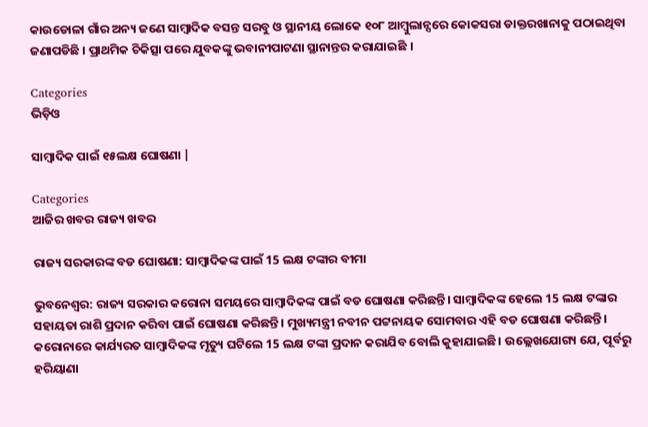କାଉଡୋଳା ଗାଁର ଅନ୍ୟ ଜଣେ ସାମ୍ବାଦିକ ବସନ୍ତ ସରବୁ ଓ ସ୍ଥାନୀୟ ଲୋକେ ୧୦୮ ଆମ୍ବୁଲାନ୍ସରେ କୋକସରା ଡାକ୍ତରଖାନାକୁ ପଠାଇଥିବା ଜଣାପଡିଛି । ପ୍ରାଥମିକ ଚିକିତ୍ସା ପରେ ଯୁବକଙ୍କୁ ଭବାନୀପାଟଣା ସ୍ଥାନାନ୍ତର କରାଯାଇଛି ।

Categories
ଭିଡ଼ିଓ

ସାମ୍ବାଦିକ ପାଇଁ ୧୫ଲକ୍ଷ ଘୋଷଣା |

Categories
ଆଜିର ଖବର ରାଜ୍ୟ ଖବର

ରାଜ୍ୟ ସରକାରଙ୍କ ବଡ ଘୋଷଣା: ସାମ୍ବାଦିକଙ୍କ ପାଇଁ 15 ଲକ୍ଷ ଟଙ୍କାର ବୀମା

ଭୁବନେଶ୍ବର: ରାଜ୍ୟ ସରକାର କରୋନା ସମୟରେ ସାମ୍ବାଦିକଙ୍କ ପାଇଁ ବଡ ଘୋଷଣା କରିଛନ୍ତି। ସାମ୍ବାଦିକଙ୍କ ହେଲେ 15 ଲକ୍ଷ ଟଙ୍କାର ସହାୟତା ରାଶି ପ୍ରଦାନ କରିବା ପାଇଁ ଘୋଷଣା କରିଛନ୍ତି। ମୁଖ୍ୟମନ୍ତ୍ରୀ ନବୀନ ପଟ୍ଟନାୟକ ସୋମବାର ଏହି ବଡ ଘୋଷଣା କରିଛନ୍ତି। କରୋନାରେ କାର୍ଯ୍ୟରତ ସାମ୍ବାଦିକଙ୍କ ମୃତ୍ୟୁ ଘଟିଲେ 15 ଲକ୍ଷ ଟଙ୍କା ପ୍ରଦାନ କରାଯିବ ବୋଲି କୁହାଯାଇଛି। ଉଲ୍ଲେଖଯୋଗ୍ୟ ଯେ, ପୂର୍ବରୁ ହରିୟାଣା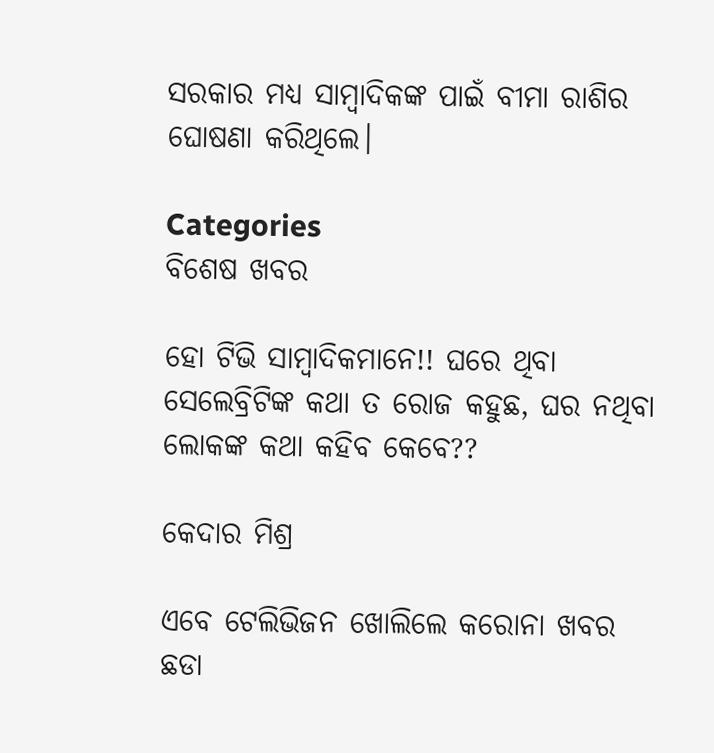ସରକାର ମଧ୍ୟ ସାମ୍ବାଦିକଙ୍କ ପାଇଁ ବୀମା ରାଶିର ଘୋଷଣା କରିଥିଲେ।

Categories
ବିଶେଷ ଖବର

ହୋ ଟିଭି ସାମ୍ବାଦିକମାନେ!! ଘରେ ଥିବା ସେଲେବ୍ରିଟିଙ୍କ କଥା ତ ରୋଜ କହୁଛ, ଘର ନଥିବା ଲୋକଙ୍କ କଥା କହିବ କେବେ??

କେଦାର ମିଶ୍ର

ଏବେ ଟେଲିଭିଜନ ଖୋଲିଲେ କରୋନା ଖବର ଛଡା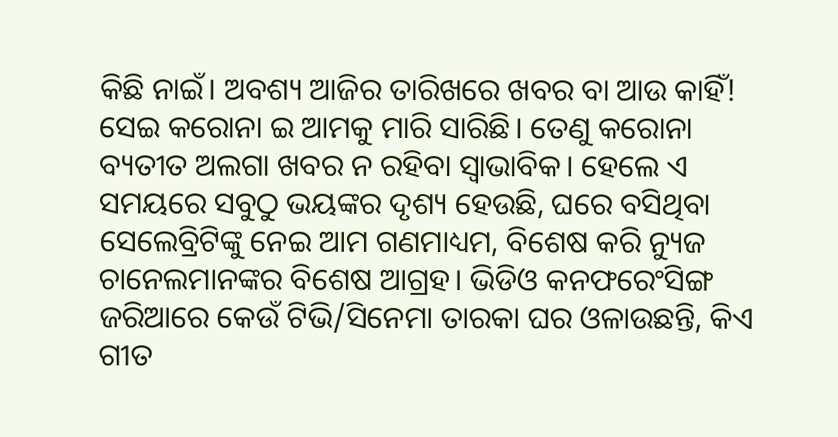କିଛି ନାଇଁ। ଅବଶ୍ୟ ଆଜିର ତାରିଖରେ ଖବର ବା ଆଉ କାହିଁ! ସେଇ କରୋନା ଇ ଆମକୁ ମାରି ସାରିଛି। ତେଣୁ କରୋନା ବ୍ୟତୀତ ଅଲଗା ଖବର ନ ରହିବା ସ୍ଵାଭାବିକ। ହେଲେ ଏ ସମୟରେ ସବୁଠୁ ଭୟଙ୍କର ଦୃଶ୍ୟ ହେଉଛି, ଘରେ ବସିଥିବା ସେଲେବ୍ରିଟିଙ୍କୁ ନେଇ ଆମ ଗଣମାଧ୍ୟମ, ବିଶେଷ କରି ନ୍ୟୁଜ ଚାନେଲମାନଙ୍କର ବିଶେଷ ଆଗ୍ରହ। ଭିଡିଓ କନଫରେଂସିଙ୍ଗ ଜରିଆରେ କେଉଁ ଟିଭି/ସିନେମା ତାରକା ଘର ଓଳାଉଛନ୍ତି, କିଏ ଗୀତ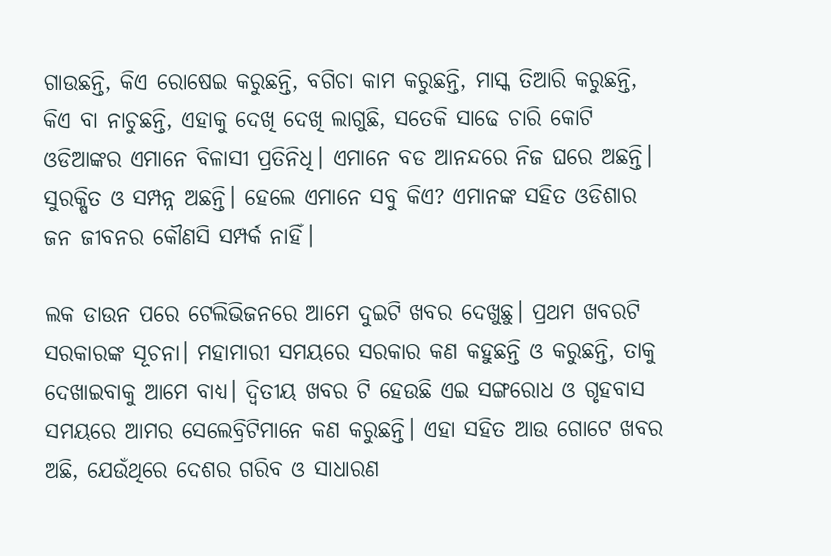ଗାଉଛନ୍ତି, କିଏ ରୋଷେଇ କରୁଛନ୍ତି, ବଗିଚା କାମ କରୁଛନ୍ତି, ମାସ୍କ ତିଆରି କରୁଛନ୍ତି,  କିଏ ବା ନାଚୁଛନ୍ତି, ଏହାକୁ ଦେଖି ଦେଖି ଲାଗୁଛି, ସତେକି ସାଢେ ଚାରି କୋଟି ଓଡିଆଙ୍କର ଏମାନେ ବିଳାସୀ ପ୍ରତିନିଧି। ଏମାନେ ବଡ ଆନନ୍ଦରେ ନିଜ ଘରେ ଅଛନ୍ତି। ସୁରକ୍ଷିତ ଓ ସମ୍ପନ୍ନ ଅଛନ୍ତି। ହେଲେ ଏମାନେ ସବୁ କିଏ? ଏମାନଙ୍କ ସହିତ ଓଡିଶାର ଜନ ଜୀବନର କୌଣସି ସମ୍ପର୍କ ନାହିଁ।

ଲକ ଡାଉନ ପରେ ଟେଲିଭିଜନରେ ଆମେ ଦୁଇଟି ଖବର ଦେଖୁଛୁ। ପ୍ରଥମ ଖବରଟି ସରକାରଙ୍କ ସୂଚନା। ମହାମାରୀ ସମୟରେ ସରକାର କଣ କହୁଛନ୍ତି ଓ କରୁଛନ୍ତି, ତାକୁ ଦେଖାଇବାକୁ ଆମେ ବାଧ୍ୟ। ଦ୍ଵିତୀୟ ଖବର ଟି ହେଉଛି ଏଇ ସଙ୍ଗରୋଧ ଓ ଗୃହବାସ ସମୟରେ ଆମର ସେଲେବ୍ରିଟିମାନେ କଣ କରୁଛନ୍ତି। ଏହା ସହିତ ଆଉ ଗୋଟେ ଖବର ଅଛି, ଯେଉଁଥିରେ ଦେଶର ଗରିବ ଓ ସାଧାରଣ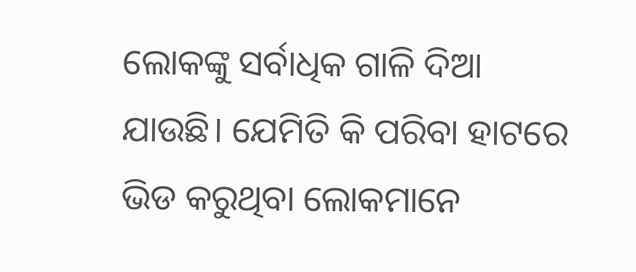ଲୋକଙ୍କୁ ସର୍ବାଧିକ ଗାଳି ଦିଆ ଯାଉଛି। ଯେମିତି କି ପରିବା ହାଟରେ ଭିଡ କରୁଥିବା ଲୋକମାନେ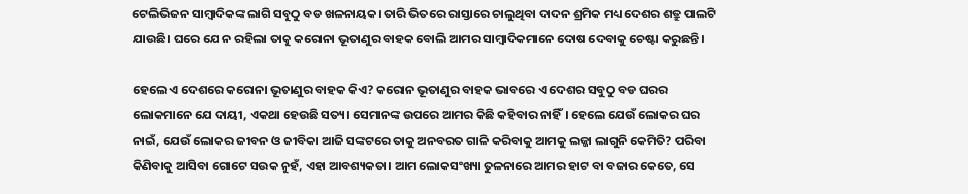ଟେଲିଭିଜନ ସାମ୍ବାଦିକଙ୍କ ଲାଗି ସବୁଠୁ ବଡ ଖଳନାୟକ। ତାରି ଭିତରେ ରାସ୍ତାରେ ଚାଲୁଥିବା ଦାଦନ ଶ୍ରମିକ ମଧ୍ୟ ଦେଶର ଶତ୍ରୁ ପାଲଟି ଯାଉଛି। ଘରେ ଯେ ନ ରହିଲା ତାକୁ କରୋନା ଭୂତାଣୁର ବାହକ ବୋଲି ଆମର ସାମ୍ବାଦିକମାନେ ଦୋଷ ଦେବାକୁ ଚେଷ୍ଟା କରୁଛନ୍ତି।

ହେଲେ ଏ ଦେଶରେ କରୋନା ଭୂତାଣୁର ବାହକ କିଏ? କରୋନ ଭୂତାଣୁର ବାହକ ଭାବରେ ଏ ଦେଶର ସବୁଠୁ ବଡ ଘରର ଲୋକମାନେ ଯେ ଦାୟୀ, ଏକଥା ହେଉଛି ସତ୍ୟ। ସେମାନଙ୍କ ଉପରେ ଆମର କିଛି କହିବାର ନାହିଁ। ହେଲେ ଯେଉଁ ଲୋକର ଘର ନାଇଁ, ଯେଉଁ ଲୋକର ଜୀବନ ଓ ଜୀବିକା ଆଜି ସଙ୍କଟରେ ତାକୁ ଅନବରତ ଗାଳି କରିବାକୁ ଆମକୁ ଲଜ୍ଜା ଲାଗୁନି କେମିତି? ପରିବା କିଣିବାକୁ ଆସିବା ଗୋଟେ ସଉକ ନୁହଁ, ଏହା ଆବଶ୍ୟକତା। ଆମ ଲୋକସଂଖ୍ୟା ତୁଳନାରେ ଆମର ହାଟ ବା ବଜାର କେତେ, ସେ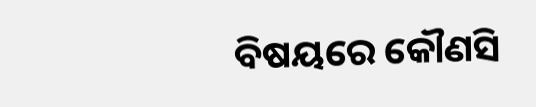ବିଷୟରେ କୌଣସି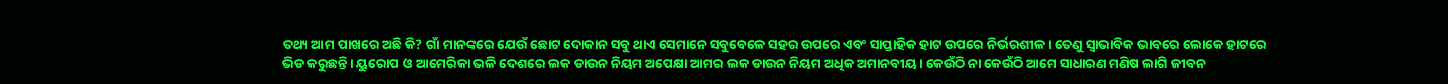ତଥ୍ୟ ଆମ ପାଖରେ ଅଛି କି? ଗାଁ ମାନଙ୍କରେ ଯେଉଁ ଛୋଟ ଦୋକାନ ସବୁ ଥାଏ ସେମାନେ ସବୁବେଳେ ସହର ଉପରେ ଏବଂ ସାପ୍ତାହିକ ହାଟ ଉପରେ ନିର୍ଭରଶୀଳ। ତେଣୁ ସ୍ଵାଭାବିକ ଭାବରେ ଲୋକେ ହାଟରେ ଭିଡ କରୁଛନ୍ତି। ୟୁରୋପ ଓ ଆମେରିକା ଭଳି ଦେଶରେ ଲକ ଡାଉନ ନିୟମ ଅପେକ୍ଷା ଆମର ଲକ ଡାଉନ ନିୟମ ଅଧିକ ଅମାନବୀୟ। କେଉଁଠି ନା କେଉଁଠି ଆମେ ସାଧାରଣ ମଣିଷ ଲାଗି ଜୀବନ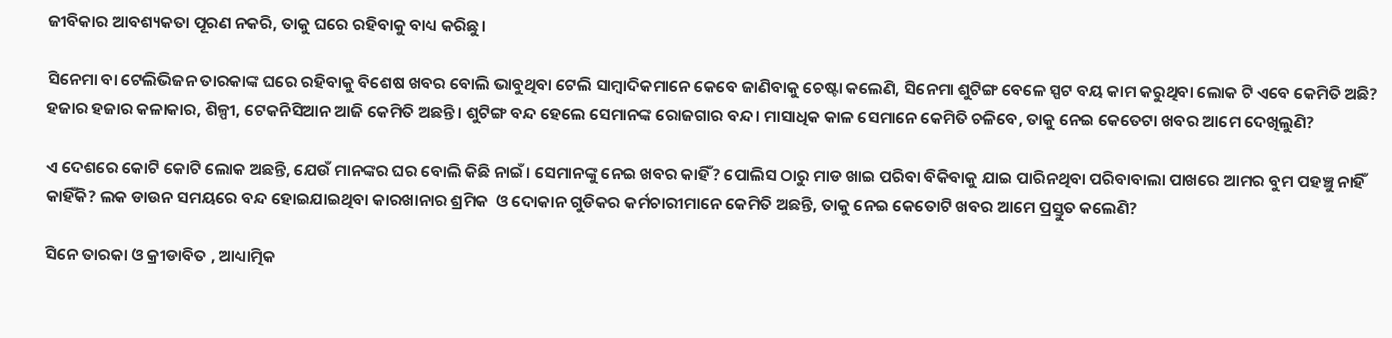ଜୀବିକାର ଆବଶ୍ୟକତା ପୂରଣ ନକରି, ତାକୁ ଘରେ ରହିବାକୁ ବାଧ୍ୟ କରିଛୁ।

ସିନେମା ବା ଟେଲିଭିଜନ ତାରକାଙ୍କ ଘରେ ରହିବାକୁ ବିଶେଷ ଖବର ବୋଲି ଭାବୁଥିବା ଟେଲି ସାମ୍ବାଦିକମାନେ କେବେ ଜାଣିବାକୁ ଚେଷ୍ଟା କଲେଣି, ସିନେମା ଶୁଟିଙ୍ଗ ବେଳେ ସ୍ପଟ ବୟ କାମ କରୁଥିବା ଲୋକ ଟି ଏବେ କେମିତି ଅଛି? ହଜାର ହଜାର କଳାକାର, ଶିଳ୍ପୀ, ଟେକନିସିଆନ ଆଜି କେମିତି ଅଛନ୍ତି। ଶୁଟିଙ୍ଗ ବନ୍ଦ ହେଲେ ସେମାନଙ୍କ ରୋଜଗାର ବନ୍ଦ। ମାସାଧିକ କାଳ ସେମାନେ କେମିତି ଚଳିବେ, ତାକୁ ନେଇ କେତେଟା ଖବର ଆମେ ଦେଖିଲୁଣି?

ଏ ଦେଶରେ କୋଟି କୋଟି ଲୋକ ଅଛନ୍ତି, ଯେଉଁ ମାନଙ୍କର ଘର ବୋଲି କିଛି ନାଇଁ। ସେମାନଙ୍କୁ ନେଇ ଖବର କାହିଁ? ପୋଲିସ ଠାରୁ ମାଡ ଖାଇ ପରିବା ବିକିବାକୁ ଯାଇ ପାରିନଥିବା ପରିବାବାଲା ପାଖରେ ଆମର ବୁମ ପହଞ୍ଚୁ ନାହିଁ କାହିଁକି? ଲକ ଡାଉନ ସମୟରେ ବନ୍ଦ ହୋଇଯାଇଥିବା କାରଖାନାର ଶ୍ରମିକ  ଓ ଦୋକାନ ଗୁଡିକର କର୍ମଚାରୀମାନେ କେମିତି ଅଛନ୍ତି, ତାକୁ ନେଇ କେତୋଟି ଖବର ଆମେ ପ୍ରସ୍ତୁତ କଲେଣି?

ସିନେ ତାରକା ଓ କ୍ରୀଡାବିତ , ଆଧ୍ୟାତ୍ମିକ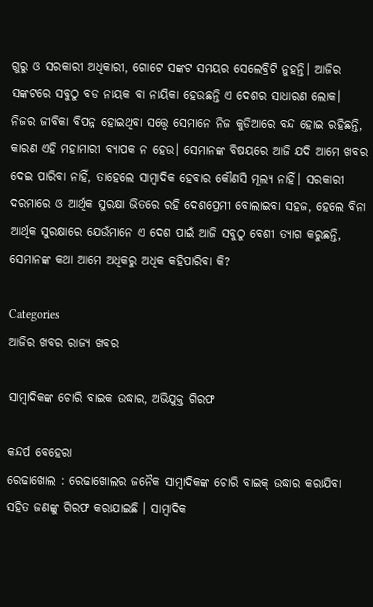ଗୁରୁ ଓ ସରକାରୀ ଅଧିକାରୀ, ଗୋଟେ ସଙ୍କଟ ସମୟର ସେଲେବ୍ରିଟି ନୁହନ୍ତି। ଆଜିର ସଙ୍କଟରେ ସବୁଠୁ ବଡ ନାୟକ ବା ନାୟିକା ହେଉଛନ୍ତି ଏ ଦେଶର ସାଧାରଣ ଲୋକ। ନିଜର ଜୀବିକା ବିପନ୍ନ ହୋଇଥିବା ସତ୍ତ୍ୱେ ସେମାନେ ନିଜ କୁଡିଆରେ ବନ୍ଦ ହୋଇ ରହିଛନ୍ତି, କାରଣ ଏହି ମହାମାରୀ ବ୍ୟାପକ ନ ହେଉ। ସେମାନଙ୍କ ବିଷୟରେ ଆଜି ଯଦି ଆମେ ଖବର ଦେଇ ପାରିବା ନାହିଁ, ତାହେଲେ ସାମ୍ବାଦିକ ହେବାର କୌଣସି ମୂଲ୍ୟ ନାହିଁ। ସରକାରୀ ଦରମାରେ ଓ ଆର୍ଥିକ ସୁରକ୍ଷା ଭିତରେ ରହି ଦେଶପ୍ରେମୀ ବୋଲାଇବା ସହଜ, ହେଲେ ବିନା ଆର୍ଥିକ ସୁରକ୍ଷାରେ ଯେଉଁମାନେ ଏ ଦେଶ ପାଇଁ ଆଜି ସବୁଠୁ ବେଶୀ ତ୍ୟାଗ କରୁଛନ୍ତି, ସେମାନଙ୍କ କଥା ଆମେ ଅଧିକରୁ ଅଧିକ କହିପାରିବା କି?

Categories
ଆଜିର ଖବର ରାଜ୍ୟ ଖବର

ସାମ୍ବାଦିକଙ୍କ ଚୋରି ବାଇକ ଉଦ୍ଧାର, ଅଭିଯୁକ୍ତ ଗିରଫ

କନ୍ଦର୍ପ ବେହେରା
ରେଢାଖୋଲ : ରେଢାଖୋଲର ଜନୈକ ସାମ୍ବାଦିକଙ୍କ ଚୋରି ବାଇକ୍‌ ଉଦ୍ଧାର କରାଯିବା ସହିତ ଜଣଙ୍କୁ ଗିରଫ କରାଯାଇଛି । ସାମ୍ବାଦିକ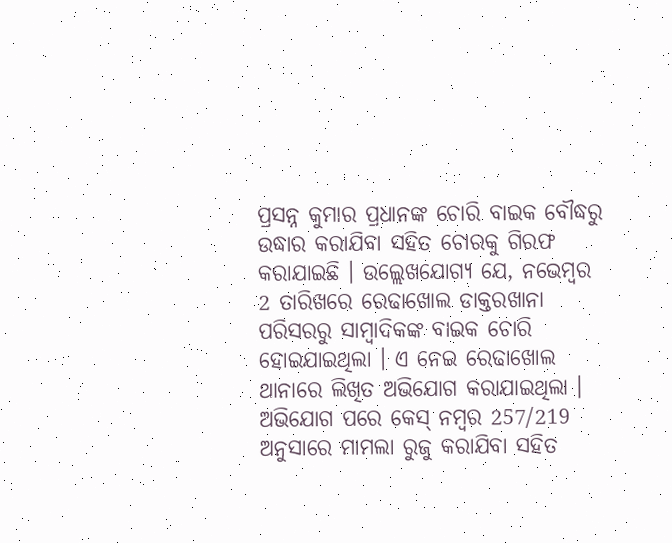ପ୍ରସନ୍ନ କୁମାର ପ୍ରଧାନଙ୍କ ଚୋରି ବାଇକ ବୌଦ୍ଧରୁ ଉଦ୍ଧାର କରାଯିବା ସହିତ ଚୋରକୁ ଗିରଫ କରାଯାଇଛି । ଉଲ୍ଲେଖଯୋଗ୍ୟ ଯେ, ନଭେମ୍ବର 2 ତାରିଖରେ ରେଢାଖୋଲ ଡାକ୍ତରଖାନା ପରିସରରୁ ସାମ୍ବାଦିକଙ୍କ ବାଇକ ଚୋରି ହୋଇଯାଇଥିଲା । ଏ ନେଇ ରେଢାଖୋଲ ଥାନାରେ ଲିଖିତ ଅଭିଯୋଗ କରାଯାଇଥିଲା । ଅଭିଯୋଗ ପରେ କେସ୍‌ ନମ୍ବର 257/219 ଅନୁସାରେ ମାମଲା ରୁଜୁ କରାଯିବା ସହିତ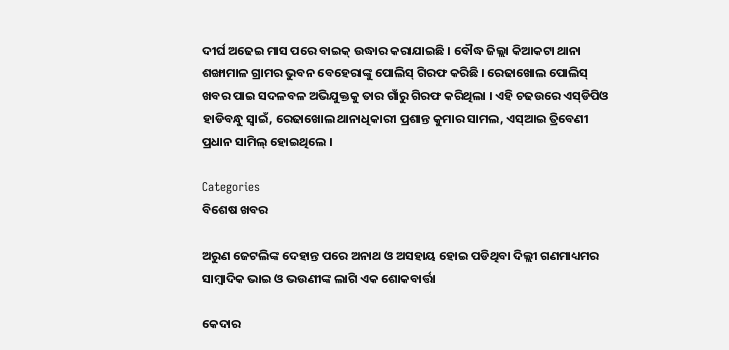ଦୀର୍ଘ ଅଢେଇ ମାସ ପରେ ବାଇକ୍‌ ଉଦ୍ଧାର କରାଯାଇଛି । ବୌଦ୍ଧ ଜିଲ୍ଲା କିଆକଟା ଥାନା ଶଙ୍ଖାମାଳ ଗ୍ରାମର ଭୁବନ ବେହେରାଙ୍କୁ ପୋଲିସ୍ ଗିରଫ କରିଛି । ରେଢାଖୋଲ ପୋଲିସ୍ ଖବର ପାଇ ସଦଳବଳ ଅଭିଯୁକ୍ତକୁ ତାର ଗାଁରୁ ଗିରଫ କରିଥିଲା । ଏହି ଚଢଉରେ ଏସ୍‌ଡିପିଓ ହାଡିବନ୍ଧୁ ସ୍ୱାଇଁ, ରେଢାଖୋଲ ଥାନାଧିକାରୀ ପ୍ରଶାନ୍ତ କୁମାର ସାମଲ, ଏସ୍‌ଆଇ ତ୍ରିବେଣୀ ପ୍ରଧାନ ସାମିଲ୍ ହୋଇଥିଲେ ।

Categories
ବିଶେଷ ଖବର

ଅରୁଣ ଜେଟଲିଙ୍କ ଦେହାନ୍ତ ପରେ ଅନାଥ ଓ ଅସହାୟ ହୋଇ ପଡିଥିବା ଦିଲ୍ଲୀ ଗଣମାଧ୍ୟମର ସାମ୍ବାଦିକ ଭାଇ ଓ ଭଉଣୀଙ୍କ ଲାଗି ଏକ ଶୋକବାର୍ତ୍ତା

କେଦାର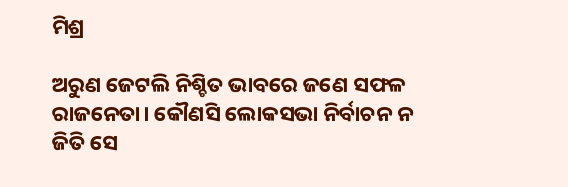ମିଶ୍ର

ଅରୁଣ ଜେଟଲି ନିଶ୍ଚିତ ଭାବରେ ଜଣେ ସଫଳ ରାଜନେତା। କୌଣସି ଲୋକସଭା ନିର୍ବାଚନ ନ ଜିତି ସେ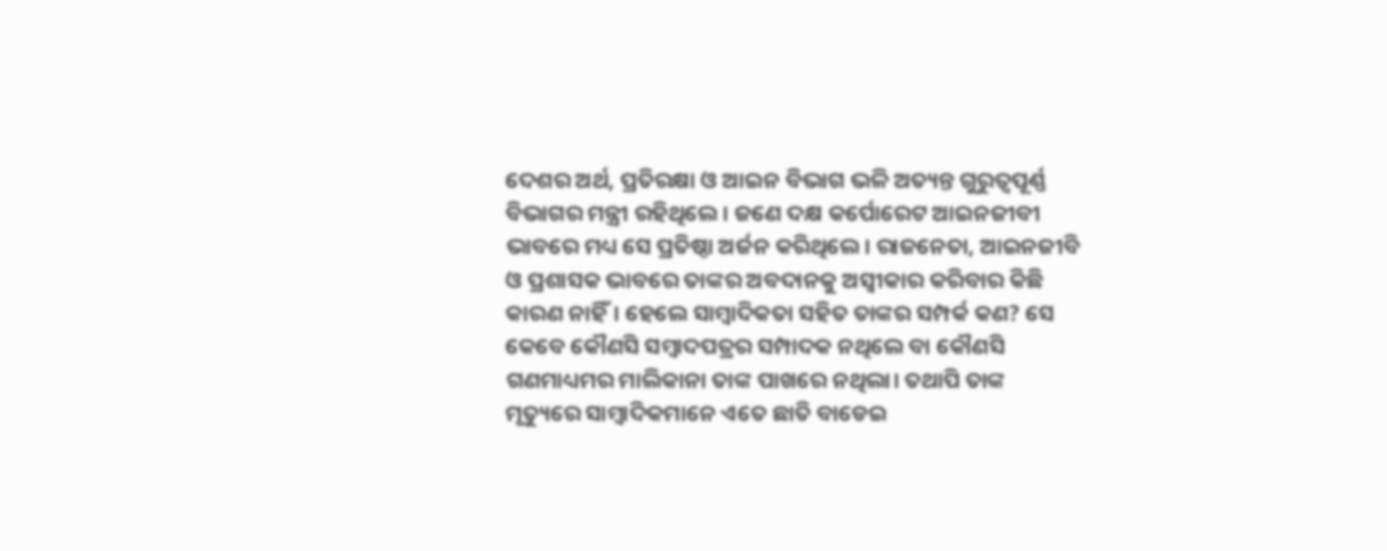ଦେଶର ଅର୍ଥ, ପ୍ରତିରକ୍ଷା ଓ ଆଇନ ବିଭାଗ ଭଳି ଅତ୍ୟନ୍ତ ଗୁରୁତ୍ୱପୂର୍ଣ୍ଣ ବିଭାଗର ମନ୍ତ୍ରୀ ରହିଥିଲେ। ଜଣେ ଦକ୍ଷ କର୍ପୋରେଟ ଆଇନଜୀବୀ ଭାବରେ ମଧ୍ୟ ସେ ପ୍ରତିଷ୍ଠା ଅର୍ଜନ କରିଥିଲେ। ରାଜନେତା, ଆଇନଜୀବି ଓ ପ୍ରଶାସକ ଭାବରେ ତାଙ୍କର ଅବଦାନକୁ ଅସ୍ଵୀକାର କରିବାର କିଛି କାରଣ ନାହିଁ। ହେଲେ ସାମ୍ବାଦିକତା ସହିତ ତାଙ୍କର ସମ୍ପର୍କ କଣ? ସେ କେବେ କୌଣସି ସମ୍ବାଦପତ୍ରର ସମ୍ପାଦକ ନଥିଲେ ବା କୌଣସି ଗଣମାଧ୍ୟମର ମାଲିକାନା ତାଙ୍କ ପାଖରେ ନଥିଲା। ତଥାପି ତାଙ୍କ ମୃତ୍ୟୁରେ ସାମ୍ବାଦିକମାନେ ଏତେ ଛାତି ବାଡେଇ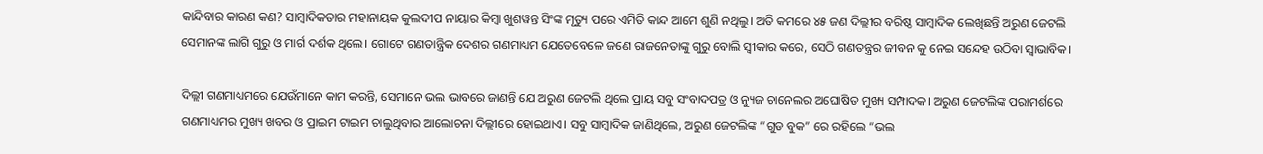କାନ୍ଦିବାର କାରଣ କଣ? ସାମ୍ବାଦିକତାର ମହାନାୟକ କୁଲଦୀପ ନାୟାର କିମ୍ବା ଖୁଶୱନ୍ତ ସିଂଙ୍କ ମୃତ୍ୟୁ ପରେ ଏମିତି କାନ୍ଦ ଆମେ ଶୁଣି ନଥିଲୁ। ଅତି କମରେ ୪୫ ଜଣ ଦିଲ୍ଲୀର ବରିଷ୍ଠ ସାମ୍ବାଦିକ ଲେଖିଛନ୍ତି ଅରୁଣ ଜେଟଲି ସେମାନଙ୍କ ଲାଗି ଗୁରୁ ଓ ମାର୍ଗ ଦର୍ଶକ ଥିଲେ। ଗୋଟେ ଗଣତାନ୍ତ୍ରିକ ଦେଶର ଗଣମାଧ୍ୟମ ଯେତେବେଳେ ଜଣେ ରାଜନେତାଙ୍କୁ ଗୁରୁ ବୋଲି ସ୍ଵୀକାର କରେ, ସେଠି ଗଣତନ୍ତ୍ରର ଜୀବନ କୁ ନେଇ ସନ୍ଦେହ ଉଠିବା ସ୍ଵାଭାବିକ।

ଦିଲ୍ଲୀ ଗଣମାଧ୍ୟମରେ ଯେଉଁମାନେ କାମ କରନ୍ତି, ସେମାନେ ଭଲ ଭାବରେ ଜାଣନ୍ତି ଯେ ଅରୁଣ ଜେଟଲି ଥିଲେ ପ୍ରାୟ ସବୁ ସଂବାଦପତ୍ର ଓ ନ୍ୟୁଜ ଚାନେଲର ଅଘୋଷିତ ମୁଖ୍ୟ ସମ୍ପାଦକ। ଅରୁଣ ଜେଟଲିଙ୍କ ପରାମର୍ଶରେ ଗଣମାଧ୍ୟମର ମୁଖ୍ୟ ଖବର ଓ ପ୍ରାଇମ ଟାଇମ ଚାଲୁଥିବାର ଆଲୋଚନା ଦିଲ୍ଲୀରେ ହୋଇଥାଏ। ସବୁ ସାମ୍ବାଦିକ ଜାଣିଥିଲେ, ଅରୁଣ ଜେଟଲିଙ୍କ “ଗୁଡ ବୁକ” ରେ ରହିଲେ “ଭଲ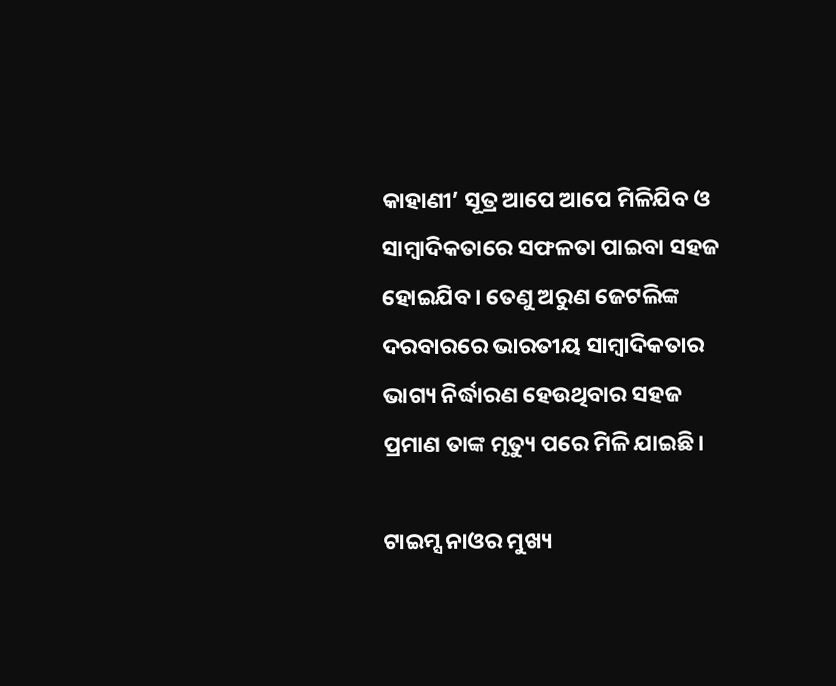କାହାଣୀ’ ସୂତ୍ର ଆପେ ଆପେ ମିଳିଯିବ ଓ ସାମ୍ବାଦିକତାରେ ସଫଳତା ପାଇବା ସହଜ ହୋଇଯିବ। ତେଣୁ ଅରୁଣ ଜେଟଲିଙ୍କ ଦରବାରରେ ଭାରତୀୟ ସାମ୍ବାଦିକତାର ଭାଗ୍ୟ ନିର୍ଦ୍ଧାରଣ ହେଉଥିବାର ସହଜ ପ୍ରମାଣ ତାଙ୍କ ମୃତ୍ୟୁ ପରେ ମିଳି ଯାଇଛି।

ଟାଇମ୍ସ ନାଓର ମୁଖ୍ୟ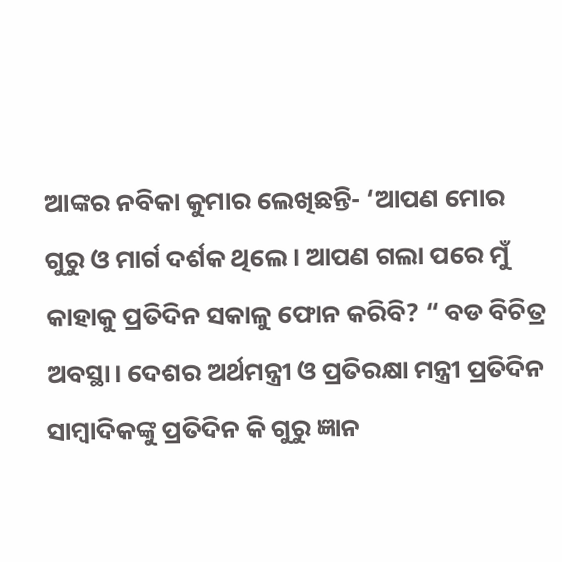ଆଙ୍କର ନବିକା କୁମାର ଲେଖିଛନ୍ତି- ‘ଆପଣ ମୋର ଗୁରୁ ଓ ମାର୍ଗ ଦର୍ଶକ ଥିଲେ। ଆପଣ ଗଲା ପରେ ମୁଁ କାହାକୁ ପ୍ରତିଦିନ ସକାଳୁ ଫୋନ କରିବି? “ ବଡ ବିଚିତ୍ର ଅବସ୍ଥା। ଦେଶର ଅର୍ଥମନ୍ତ୍ରୀ ଓ ପ୍ରତିରକ୍ଷା ମନ୍ତ୍ରୀ ପ୍ରତିଦିନ ସାମ୍ବାଦିକଙ୍କୁ ପ୍ରତିଦିନ କି ଗୁରୁ ଜ୍ଞାନ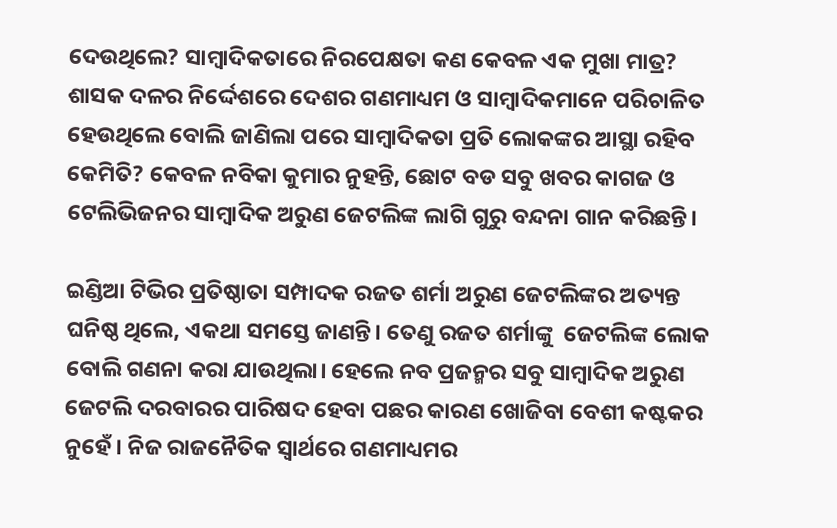ଦେଉଥିଲେ? ସାମ୍ବାଦିକତାରେ ନିରପେକ୍ଷତା କଣ କେବଳ ଏକ ମୁଖା ମାତ୍ର? ଶାସକ ଦଳର ନିର୍ଦ୍ଦେଶରେ ଦେଶର ଗଣମାଧ୍ୟମ ଓ ସାମ୍ବାଦିକମାନେ ପରିଚାଳିତ ହେଉଥିଲେ ବୋଲି ଜାଣିଲା ପରେ ସାମ୍ବାଦିକତା ପ୍ରତି ଲୋକଙ୍କର ଆସ୍ଥା ରହିବ କେମିତି? କେବଳ ନବିକା କୁମାର ନୁହନ୍ତି, ଛୋଟ ବଡ ସବୁ ଖବର କାଗଜ ଓ ଟେଲିଭିଜନର ସାମ୍ବାଦିକ ଅରୁଣ ଜେଟଲିଙ୍କ ଲାଗି ଗୁରୁ ବନ୍ଦନା ଗାନ କରିଛନ୍ତି।

ଇଣ୍ଡିଆ ଟିଭିର ପ୍ରତିଷ୍ଠାତା ସମ୍ପାଦକ ରଜତ ଶର୍ମା ଅରୁଣ ଜେଟଲିଙ୍କର ଅତ୍ୟନ୍ତ ଘନିଷ୍ଠ ଥିଲେ, ଏକଥା ସମସ୍ତେ ଜାଣନ୍ତି। ତେଣୁ ରଜତ ଶର୍ମାଙ୍କୁ  ଜେଟଲିଙ୍କ ଲୋକ ବୋଲି ଗଣନା କରା ଯାଉଥିଲା। ହେଲେ ନବ ପ୍ରଜନ୍ମର ସବୁ ସାମ୍ବାଦିକ ଅରୁଣ ଜେଟଲି ଦରବାରର ପାରିଷଦ ହେବା ପଛର କାରଣ ଖୋଜିବା ବେଶୀ କଷ୍ଟକର ନୁହେଁ। ନିଜ ରାଜନୈତିକ ସ୍ଵାର୍ଥରେ ଗଣମାଧ୍ୟମର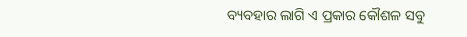ବ୍ୟବହାର ଲାଗି ଏ ପ୍ରକାର କୌଶଳ ସବୁ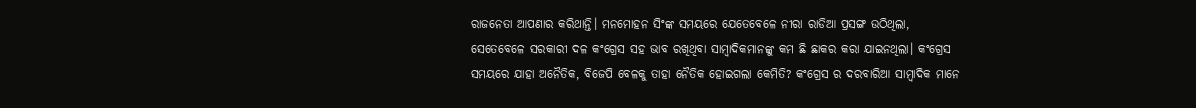ରାଜନେତା ଆପଣାର କରିଥାନ୍ତି। ମନମୋହନ ସିଂଙ୍କ ସମୟରେ ଯେତେବେଳେ ନୀରା ରାଡିଆ ପ୍ରସଙ୍ଗ ଉଠିଥିଲା, ସେତେବେଳେ ସରକାରୀ ଦଳ କଂଗ୍ରେସ ସହ ଭାବ ରଖିଥିବା ସାମ୍ବାଦିକମାନଙ୍କୁ କମ ଛି ଛାକର କରା ଯାଇନଥିଲା। କଂଗ୍ରେସ ସମୟରେ ଯାହା ଅନୈତିକ, ବିଜେପି ବେଳକୁ ତାହା ନୈତିକ ହୋଇଗଲା କେମିତି? କଂଗ୍ରେସ ର ଦରବାରିଆ ସାମ୍ବାଦିକ ମାନେ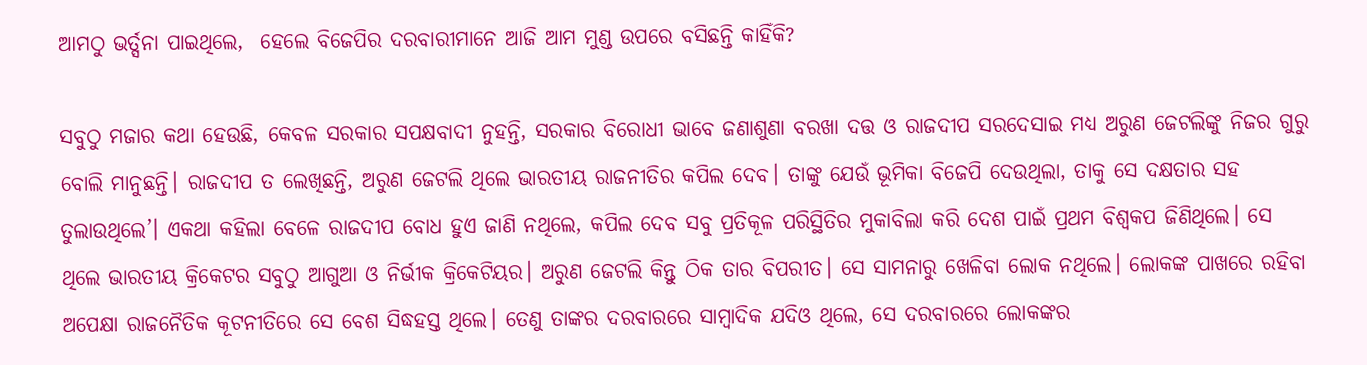ଆମଠୁ ଭର୍ତ୍ସନା ପାଇଥିଲେ,  ହେଲେ ବିଜେପିର ଦରବାରୀମାନେ ଆଜି ଆମ ମୁଣ୍ଡ ଉପରେ ବସିଛନ୍ତି କାହିଁକି?

ସବୁଠୁ ମଜାର କଥା ହେଉଛି, କେବଳ ସରକାର ସପକ୍ଷବାଦୀ ନୁହନ୍ତି, ସରକାର ବିରୋଧୀ ଭାବେ ଜଣାଶୁଣା ବରଖା ଦତ୍ତ ଓ ରାଜଦୀପ ସରଦେସାଇ ମଧ୍ୟ ଅରୁଣ ଜେଟଲିଙ୍କୁ ନିଜର ଗୁରୁ ବୋଲି ମାନୁଛନ୍ତି। ରାଜଦୀପ ତ ଲେଖିଛନ୍ତି, ଅରୁଣ ଜେଟଲି ଥିଲେ ଭାରତୀୟ ରାଜନୀତିର କପିଲ ଦେବ। ତାଙ୍କୁ ଯେଉଁ ଭୂମିକା ବିଜେପି ଦେଉଥିଲା, ତାକୁ ସେ ଦକ୍ଷତାର ସହ ତୁଲାଉଥିଲେ’। ଏକଥା କହିଲା ବେଳେ ରାଜଦୀପ ବୋଧ ହୁଏ ଜାଣି ନଥିଲେ, କପିଲ ଦେବ ସବୁ ପ୍ରତିକୂଳ ପରିସ୍ଥିତିର ମୁକାବିଲା କରି ଦେଶ ପାଇଁ ପ୍ରଥମ ବିଶ୍ଵକପ ଜିଣିଥିଲେ। ସେ ଥିଲେ ଭାରତୀୟ କ୍ରିକେଟର ସବୁଠୁ ଆଗୁଆ ଓ ନିର୍ଭୀକ କ୍ରିକେଟିୟର। ଅରୁଣ ଜେଟଲି କିନ୍ତୁ ଠିକ ତାର ବିପରୀତ। ସେ ସାମନାରୁ ଖେଳିବା ଲୋକ ନଥିଲେ। ଲୋକଙ୍କ ପାଖରେ ରହିବା ଅପେକ୍ଷା ରାଜନୈତିକ କୂଟନୀତିରେ ସେ ବେଶ ସିଦ୍ଧହସ୍ତ ଥିଲେ। ତେଣୁ ତାଙ୍କର ଦରବାରରେ ସାମ୍ବାଦିକ ଯଦିଓ ଥିଲେ, ସେ ଦରବାରରେ ଲୋକଙ୍କର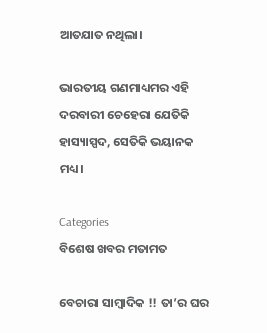ଆତଯାତ ନଥିଲା।

ଭାରତୀୟ ଗଣମାଧ୍ୟମର ଏହି ଦରବାରୀ ଚେହେରା ଯେତିକି ହାସ୍ୟାସ୍ପଦ, ସେତିକି ଭୟାନକ ମଧ୍ୟ।

Categories
ବିଶେଷ ଖବର ମତାମତ

ବେଚାରା ସାମ୍ବାଦିକ !! ତା’ର ଘର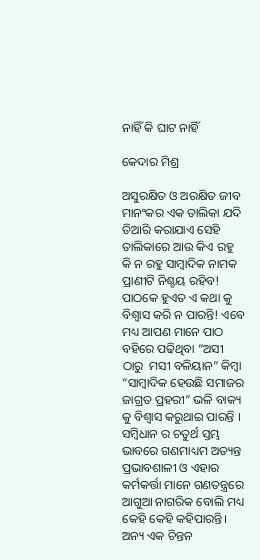ନାହିଁ କି ଘାଟ ନାହିଁ

କେଦାର ମିଶ୍ର

ଅସୁରକ୍ଷିତ ଓ ଅରକ୍ଷିତ ଜୀବ ମାନଂକର ଏକ ତାଲିକା ଯଦି ତିଆରି କରାଯାଏ ସେହି ତାଲିକାରେ ଆଉ କିଏ ରହୁ କି ନ ରହୁ ସାମ୍ବାଦିକ ନାମକ  ପ୍ରାଣୀଟି ନିଶ୍ଚୟ ରହିବ! ପାଠକେ ହୁଏତ ଏ କଥା କୁ ବିଶ୍ବାସ କରି ନ ପାରନ୍ତି! ଏବେ ମଧ୍ୟ ଆପଣ ମାନେ ପାଠ ବହିରେ ପଢିଥିବା “ଅସୀ ଠାରୁ  ମସୀ ବଳିୟାନ” କିମ୍ବା “ସାମ୍ବାଦିକ ହେଉଛି ସମାଜର ଜାଗ୍ରତ ପ୍ରହରୀ” ଭଳି ବାକ୍ୟ କୁ ବିଶ୍ବାସ କରୁଥାଇ ପାରନ୍ତି ।  ସମ୍ବିଧାନ ର ଚତୁର୍ଥ ସ୍ତମ୍ଭ ଭାବରେ ଗଣମାଧ୍ୟମ ଅତ୍ୟନ୍ତ ପ୍ରଭାବଶାଳୀ ଓ ଏହାର କର୍ମକର୍ତ୍ତା ମାନେ ଗଣତନ୍ତ୍ରରେ ଆଗୁଆ ନାଗରିକ ବୋଲି ମଧ୍ୟ କେହି କେହି କହିପାରନ୍ତି।  ଅନ୍ୟ ଏକ ଚିନ୍ତନ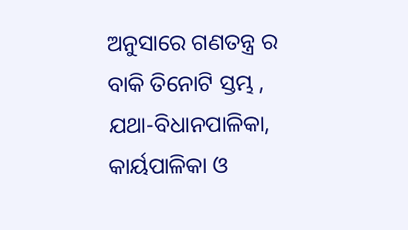ଅନୁସାରେ ଗଣତନ୍ତ୍ର ର ବାକି ତିନୋଟି ସ୍ତମ୍ଭ , ଯଥା-ବିଧାନପାଳିକା, କାର୍ୟପାଳିକା ଓ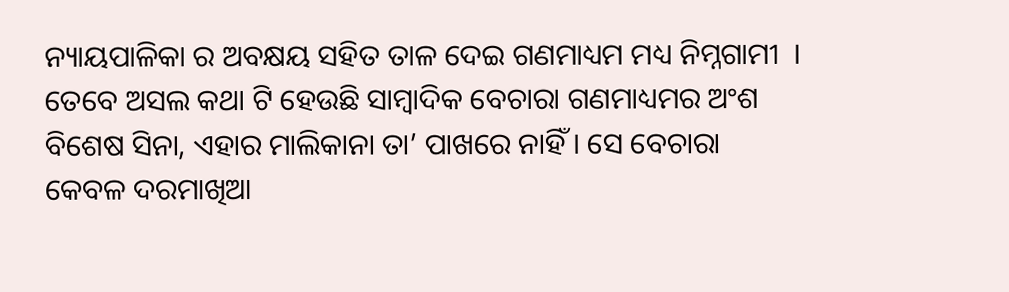ନ୍ୟାୟପାଳିକା ର ଅବକ୍ଷୟ ସହିତ ତାଳ ଦେଇ ଗଣମାଧ୍ୟମ ମଧ୍ୟ ନିମ୍ନଗାମୀ  । ତେବେ ଅସଲ କଥା ଟି ହେଉଛି ସାମ୍ବାଦିକ ବେଚାରା ଗଣମାଧ୍ୟମର ଅଂଶ ବିଶେଷ ସିନା, ଏହାର ମାଲିକାନା ତା’ ପାଖରେ ନାହିଁ । ସେ ବେଚାରା କେବଳ ଦରମାଖିଆ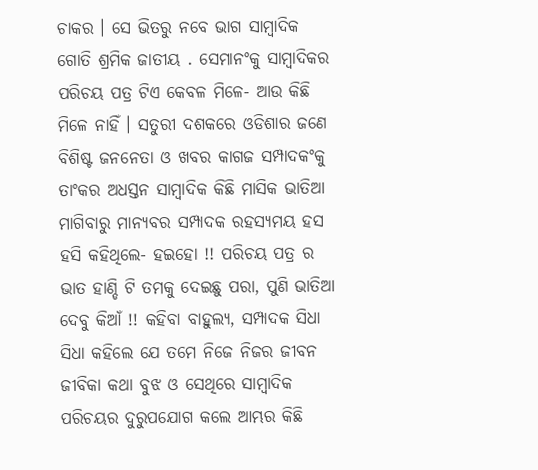ଚାକର । ସେ ଭିତରୁ ନବେ ଭାଗ ସାମ୍ବାଦିକ ଗୋତି ଶ୍ରମିକ ଜାତୀୟ . ସେମାନଂକୁ ସାମ୍ବାଦିକର ପରିଚୟ ପତ୍ର ଟିଏ କେବଳ ମିଳେ- ଆଉ କିଛି ମିଳେ ନାହିଁ । ସତୁରୀ ଦଶକରେ ଓଡିଶାର ଜଣେ ବିଶିଷ୍ଟ ଜନନେତା ଓ ଖବର କାଗଜ ସମ୍ପାଦକଂକୁ ତାଂକର ଅଧସ୍ତନ ସାମ୍ବାଦିକ କିଛି ମାସିକ ଭାତିଆ ମାଗିବାରୁ ମାନ୍ୟବର ସମ୍ପାଦକ ରହସ୍ୟମୟ ହସ ହସି କହିଥିଲେ- ହଇହୋ !! ପରିଚୟ ପତ୍ର ର ଭାତ ହାଣ୍ଡି ଟି ତମକୁ ଦେଇଛୁ ପରା, ପୁଣି ଭାତିଆ ଦେବୁ କିଆଁ !! କହିବା ବାହୁଲ୍ୟ, ସମ୍ପାଦକ ସିଧା ସିଧା କହିଲେ ଯେ ତମେ ନିଜେ ନିଜର ଜୀବନ ଜୀବିକା କଥା ବୁଝ ଓ ସେଥିରେ ସାମ୍ବାଦିକ ପରିଚୟର ଦୁରୁପଯୋଗ କଲେ ଆମ୍ଭର କିଛି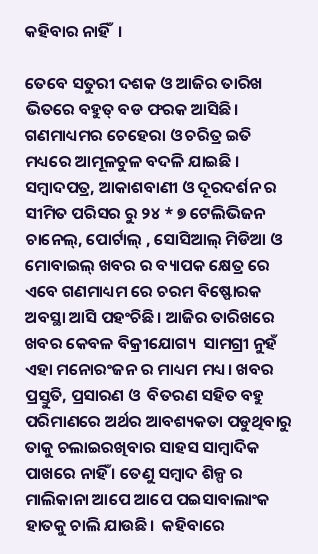କହିବାର ନାହିଁ  ।

ତେବେ ସତୁରୀ ଦଶକ ଓ ଆଜିର ତାରିଖ ଭିତରେ ବହୁତ୍ ବଡ ଫରକ ଆସିଛି।   ଗଣମାଧ୍ୟମର ଚେହେରା ଓ ଚରିତ୍ର ଇତି ମଧ୍ୟରେ ଆମୂଳଚୁଳ ବଦଳି ଯାଇଛି ।  ସମ୍ବାଦପତ୍ର, ଆକାଶବାଣୀ ଓ ଦୂରଦର୍ଶନ ର ସୀମିତ ପରିସର ରୁ ୨୪ * ୭ ଟେଲିଭିଜନ ଚାନେଲ୍, ପୋର୍ଟାଲ୍ , ସୋସିଆଲ୍ ମିଡିଆ ଓ ମୋବାଇଲ୍ ଖବର ର ବ୍ୟାପକ କ୍ଷେତ୍ର ରେ ଏବେ ଗଣମାଧ୍ୟମ ରେ ଚରମ ବିଷ୍ଫୋରକ  ଅବସ୍ଥା ଆସି ପହଂଚିଛି। ଆଜିର ତାରିଖରେ ଖବର କେବଳ ବିକ୍ରୀଯୋଗ୍ୟ  ସାମଗ୍ରୀ ନୁହଁ ଏହା ମନୋରଂଜନ ର ମାଧ୍ୟମ ମଧ୍ୟ। ଖବର ପ୍ରସ୍ତୁତି, ପ୍ରସାରଣ ଓ  ବିତରଣ ସହିତ ବହୁ ପରିମାଣରେ ଅର୍ଥର ଆବଶ୍ୟକତା ପଡୁଥିବାରୁ ତାକୁ ଚଲାଇରଖିବାର ସାହସ ସାମ୍ବାଦିକ ପାଖରେ ନାହିଁ । ତେଣୁ ସମ୍ବାଦ ଶିଳ୍ପ ର ମାଲିକାନା ଆପେ ଆପେ ପଇସାବାଲାଂକ ହାତକୁ ଚାଲି ଯାଉଛି।  କହିବାରେ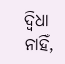ଦ୍ବିଧା ନାହିଁ,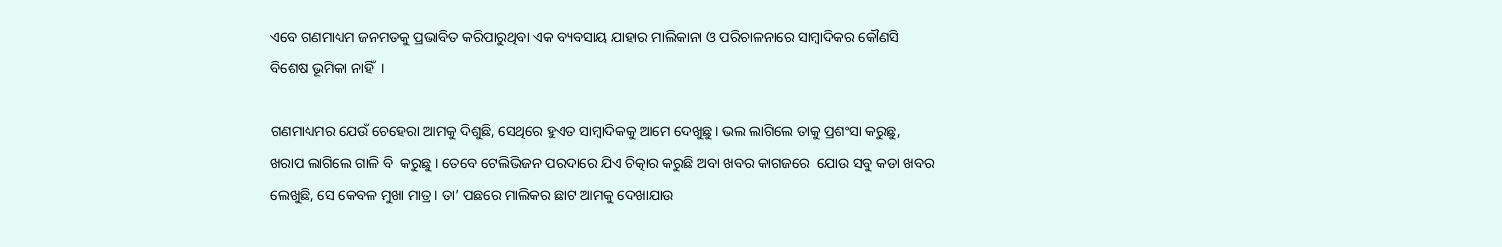ଏବେ ଗଣମାଧ୍ୟମ ଜନମତକୁ ପ୍ରଭାବିତ କରିପାରୁଥିବା ଏକ ବ୍ୟବସାୟ ଯାହାର ମାଲିକାନା ଓ ପରିଚାଳନାରେ ସାମ୍ବାଦିକର କୌଣସି ବିଶେଷ ଭୂମିକା ନାହିଁ  ।

ଗଣମାଧ୍ୟମର ଯେଉଁ ଚେହେରା ଆମକୁ ଦିଶୁଛି, ସେଥିରେ ହୁଏତ ସାମ୍ବାଦିକକୁ ଆମେ ଦେଖୁଛୁ। ଭଲ ଲାଗିଲେ ତାକୁ ପ୍ରଶଂସା କରୁଛୁ, ଖରାପ ଲାଗିଲେ ଗାଳି ବି  କରୁଛୁ । ତେବେ ଟେଲିଭିଜନ ପରଦାରେ ଯିଏ ଚିତ୍କାର କରୁଛି ଅବା ଖବର କାଗଜରେ  ଯୋଉ ସବୁ କଡା ଖବର ଲେଖୁଛି, ସେ କେବଳ ମୁଖା ମାତ୍ର। ତା’ ପଛରେ ମାଲିକର ଛାଟ ଆମକୁ ଦେଖାଯାଉ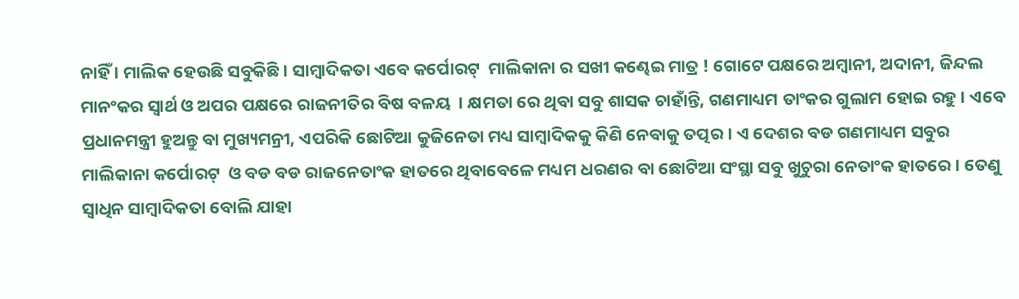ନାହିଁ । ମାଲିକ ହେଉଛି ସବୁକିଛି। ସାମ୍ବାଦିକତା ଏବେ କର୍ପୋରଟ୍  ମାଲିକାନା ର ସଖୀ କଣ୍ଢେଇ ମାତ୍ର ! ଗୋଟେ ପକ୍ଷରେ ଅମ୍ବାନୀ, ଅଦାନୀ, ଜିନ୍ଦଲ ମାନଂକର ସ୍ବାର୍ଥ ଓ ଅପର ପକ୍ଷରେ ରାଜନୀତିର ବିଷ ବଳୟ  । କ୍ଷମତା ରେ ଥିବା ସବୁ ଶାସକ ଚାହାଁନ୍ତି, ଗଣମାଧ୍ୟମ ତାଂକର ଗୁଲାମ ହୋଇ ରହୁ । ଏବେ ପ୍ରଧାନମନ୍ତ୍ରୀ ହୁଅନ୍ତୁ ବା ମୁଖ୍ୟମନ୍ରୀ, ଏପରିକି ଛୋଟିଆ କୁଜିନେତା ମଧ୍ୟ ସାମ୍ବାଦିକକୁ କିଣି ନେବାକୁ ତତ୍ପର। ଏ ଦେଶର ବଡ ଗଣମାଧ୍ୟମ ସବୁର ମାଲିକାନା କର୍ପୋରଟ୍  ଓ ବଡ ବଡ ରାଜନେତାଂକ ହାତରେ ଥିବାବେଳେ ମଧ୍ୟମ ଧରଣର ବା ଛୋଟିଆ ସଂସ୍ଥା ସବୁ ଖୁଚୁରା ନେତାଂକ ହାତରେ । ତେଣୁ ସ୍ବାଧିନ ସାମ୍ବାଦିକତା ବୋଲି ଯାହା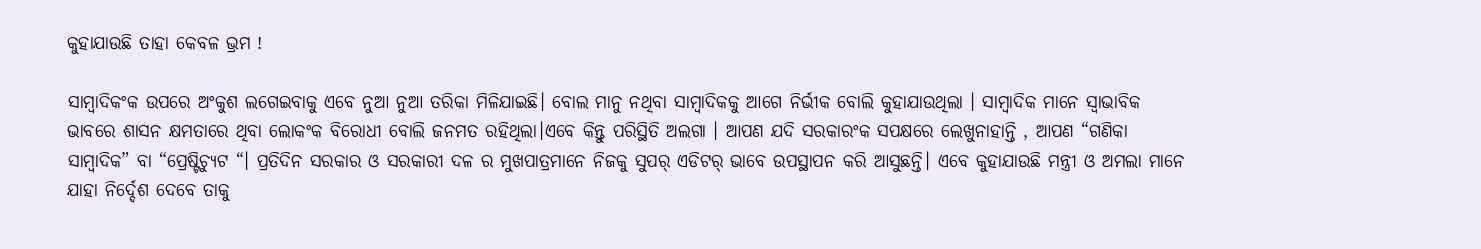କୁହାଯାଉଛି ତାହା କେବଳ ଭ୍ରମ !

ସାମ୍ବାଦିକଂକ ଉପରେ ଅଂକୁଶ ଲଗେଇବାକୁ ଏବେ ନୁଆ ନୁଆ ତରିକା ମିଳିଯାଇଛି। ବୋଲ ମାନୁ ନଥିବା ସାମ୍ବାଦିକକୁ ଆଗେ ନିର୍ଭୀକ ବୋଲି କୁହାଯାଉଥିଲା । ସାମ୍ବାଦିକ ମାନେ ସ୍ବାଭାବିକ ଭାବରେ ଶାସନ କ୍ଷମତାରେ ଥିବା ଲୋକଂକ ବିରୋଧୀ ବୋଲି ଜନମତ ରହିଥିଲା।ଏବେ କିନ୍ତୁ ପରିସ୍ଥିତି ଅଲଗା । ଆପଣ ଯଦି ସରକାରଂକ ସପକ୍ଷରେ ଲେଖୁନାହାନ୍ତି , ଆପଣ “ଗଣିକା ସାମ୍ବାଦିକ” ବା “ପ୍ରେଷ୍ଟିଚ୍ୟୁଟ “। ପ୍ରତିଦିନ ସରକାର ଓ ସରକାରୀ ଦଳ ର ମୁଖପାତ୍ରମାନେ ନିଜକୁ ସୁପର୍ ଏଡିଟର୍ ଭାବେ ଉପସ୍ଥାପନ କରି ଆସୁଛନ୍ତି। ଏବେ କୁହାଯାଉଛି ମନ୍ତ୍ରୀ ଓ ଅମଲା ମାନେ ଯାହା ନିର୍ଦ୍ଦେଶ ଦେବେ ତାକୁ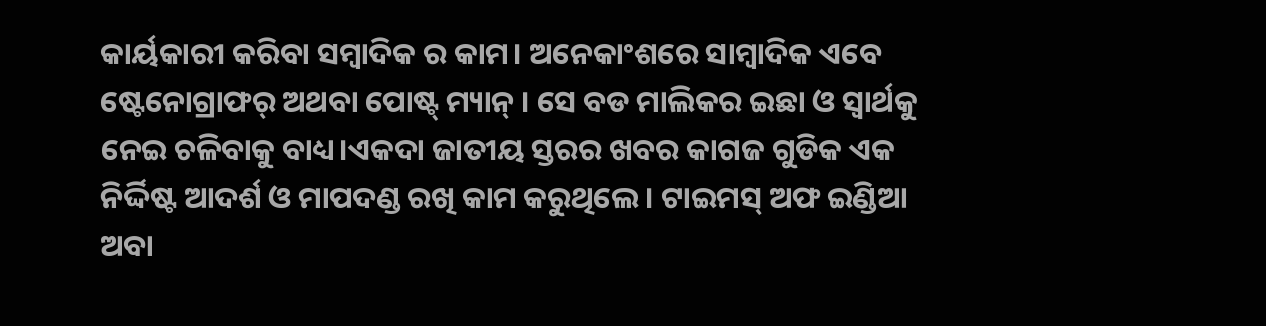କାର୍ୟକାରୀ କରିବା ସମ୍ବାଦିକ ର କାମ। ଅନେକାଂଶରେ ସାମ୍ବାଦିକ ଏବେ ଷ୍ଟେନୋଗ୍ରାଫର୍ ଅଥବା ପୋଷ୍ଟ୍ ମ୍ୟାନ୍ । ସେ ବଡ ମାଲିକର ଇଛା ଓ ସ୍ବାର୍ଥକୁ ନେଇ ଚଳିବାକୁ ବାଧ୍ୟ।ଏକଦା ଜାତୀୟ ସ୍ତରର ଖବର କାଗଜ ଗୁଡିକ ଏକ ନିର୍ଦ୍ଦିଷ୍ଟ ଆଦର୍ଶ ଓ ମାପଦଣ୍ଡ ରଖି କାମ କରୁଥିଲେ । ଟାଇମସ୍ ଅଫ ଇଣ୍ଡିଆ ଅବା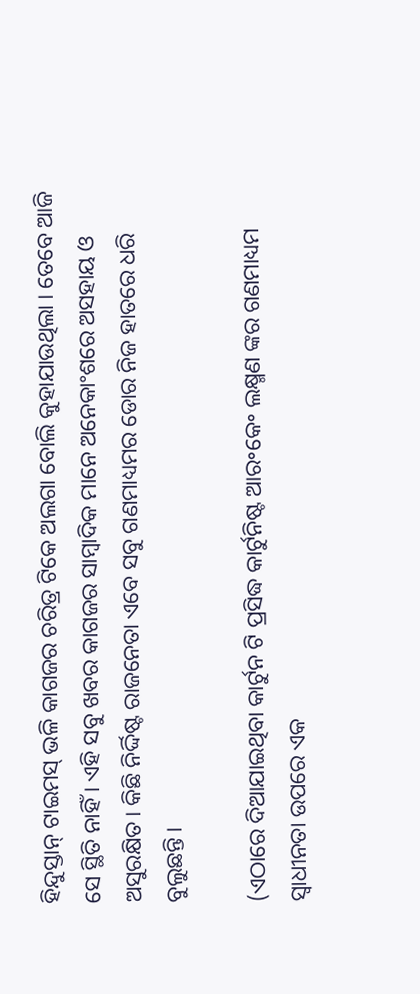ହିନ୍ଦୁସ୍ତାନ୍ ଟାଇମସ୍ ଭଳି କାଗଜର ଚରିତ୍ର ଟିକେ ଅଲଗା ବୋଲି କୁହାଯାଉଥିଲା । ତେବେ ଆଜି ସେ ସ୍ଥିତି ନାହିଁ । ଏହି ସବୁ ଖବର କାଗଜର ସାମ୍ବାଦିକ ମାନେ ଅନେକାଂଶରେ ଅସହାୟ ଓ ଅସୁରକ୍ଷିତ। କିଛି ନିର୍ଦ୍ଦିଷ୍ଟ ରାଜନେତା ଏବେ ସବୁ ଗଣମାଧ୍ୟମର ଡୋର ନିଜ ହାତରେ ଧରି ବୁଲୁଛନ୍ତି ।

(ଏଠାରେ ଦିଆଯାଇଥିବା କାର୍ଟୁନ ଟି ପ୍ରସିଦ୍ଧ କାର୍ଟୁନିଷ୍ଟ ଆର॰କେ॰ ଲକ୍ଷ୍ମଣ ଙ୍କର ଗଣମାଧ୍ୟମ ସ୍ଵାଧୀନତା ଉପରେ ଏକ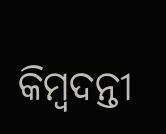କିମ୍ବଦନ୍ତୀ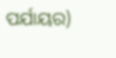ପର୍ଯାୟର)